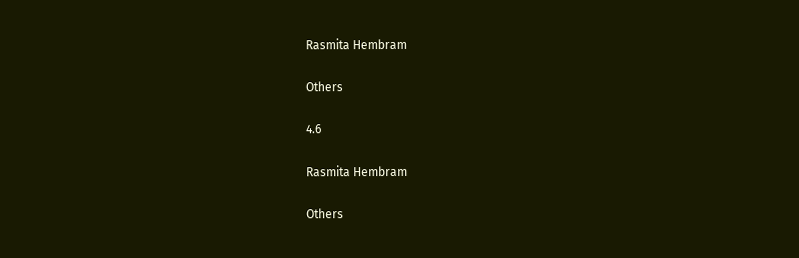Rasmita Hembram

Others

4.6

Rasmita Hembram

Others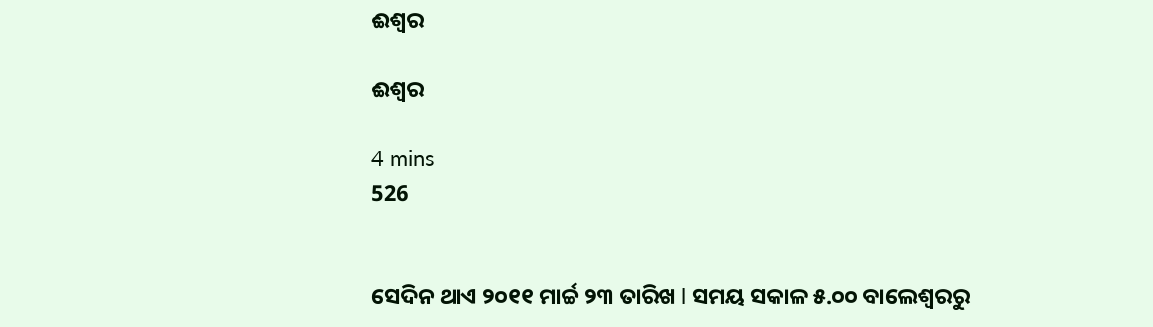ଈଶ୍ୱର

ଈଶ୍ୱର

4 mins
526


ସେଦିନ ଥାଏ ୨୦୧୧ ମାର୍ଚ୍ଚ ୨୩ ତାରିଖ l ସମୟ ସକାଳ ୫.୦୦ ବାଲେଶ୍ୱରରୁ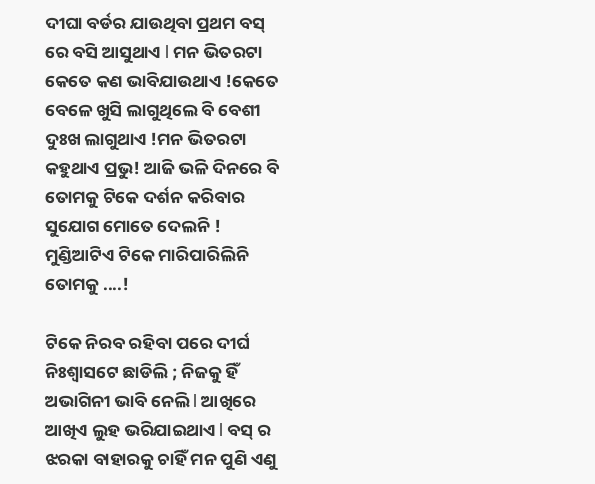ଦୀଘା ବର୍ଡର ଯାଉଥିବା ପ୍ରଥମ ବସ୍ ରେ ବସି ଆସୁଥାଏ l ମନ ଭିତରଟା କେତେ କଣ ଭାବିଯାଉଥାଏ !କେତେ ବେଳେ ଖୁସି ଲାଗୁଥିଲେ ବି ବେଶୀ ଦୁଃଖ ଲାଗୁଥାଏ !ମନ ଭିତରଟା କହୁଥାଏ ପ୍ରଭୁ! ଆଜି ଭଳି ଦିନରେ ବି ତୋମକୁ ଟିକେ ଦର୍ଶନ କରିବାର ସୁଯୋଗ ମୋତେ ଦେଲନି ! ମୁଣ୍ଡିଆଟିଏ ଟିକେ ମାରିପାରିଲିନି ତୋମକୁ ....!

ଟିକେ ନିରବ ରହିବା ପରେ ଦୀର୍ଘ ନିଃଶ୍ୱାସଟେ ଛାଡିଲି ; ନିଜକୁ ହିଁ ଅଭାଗିନୀ ଭାବି ନେଲି l ଆଖିରେ ଆଖିଏ ଲୁହ ଭରିଯାଇଥାଏ l ବସ୍ ର ଝରକା ବାହାରକୁ ଚାହିଁ ମନ ପୁଣି ଏଣୁ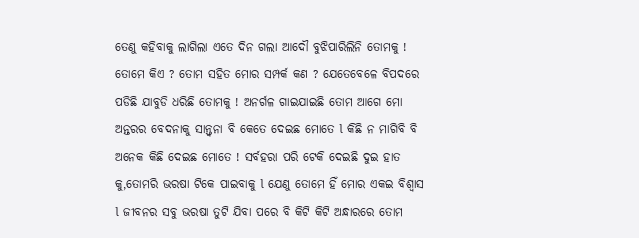ତେଣୁ କହିବାକୁ ଲାଗିଲା ଏତେ ଦିନ ଗଲା ଆଦୌ ବୁଝିପାରିଲିନି ତୋମକୁ ! ତୋମେ କିଏ ? ତୋମ ସହିତ ମୋର ସମ୍ପର୍କ କଣ ? ଯେତେବେଳେ ବିପଦରେ ପଡିଛି ଯାବୁଡି ଧରିଛି ତୋମକୁ ! ଅନର୍ଗଳ ଗାଇଯାଇଛି ତୋମ ଆଗେ ମୋ ଅନ୍ତରର ବେଦନାକୁ ସାନ୍ତ୍ୱନା ବି କେତେ ଦେଇଛ ମୋତେ l କିଛି ନ ମାଗିବି ବି ଅନେକ କିଛି ଦେଇଛ ମୋତେ ! ସର୍ବହରା ପରି ଟେକି ଦେଇଛି ଦୁଇ ହାତ କୁ,ତୋମରି ଭରଷା ଟିକେ ପାଇବାକୁ l ଯେଣୁ ତୋମେ ହିଁ ମୋର ଏକଇ ବିଶ୍ୱାସ l ଜୀବନର ସବୁ ଭରଷା ତୁଟି ଯିବା ପରେ ବି କିଟି କିଟି ଅନ୍ଧାରରେ ତୋମ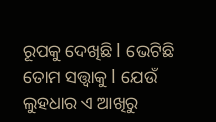ରୂପକୁ ଦେଖିଛି l ଭେଟିଛି ତୋମ ସତ୍ତ୍ୱାକୁ l ଯେଉଁ ଲୁହଧାର ଏ ଆଖିରୁ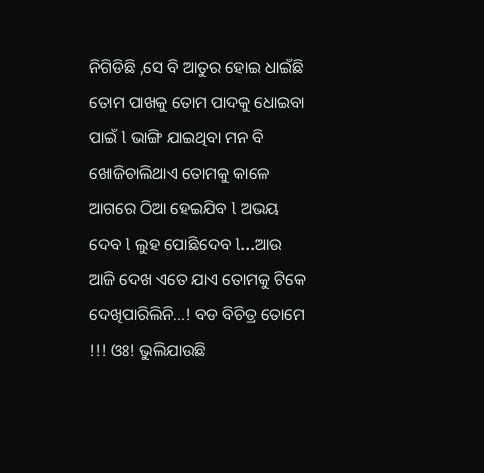ନିଗିଡିଛି ,ସେ ବି ଆତୁର ହୋଇ ଧାଇଁଛି ତୋମ ପାଖକୁ ତୋମ ପାଦକୁ ଧୋଇବା ପାଇଁ l ଭାଙ୍ଗି ଯାଇଥିବା ମନ ବି ଖୋଜିଚାଲିଥାଏ ତୋମକୁ କାଳେ ଆଗରେ ଠିଆ ହେଇଯିବ l ଅଭୟ ଦେବ l ଲୁହ ପୋଛିଦେବ l...ଆଉ ଆଜି ଦେଖ ଏତେ ଯାଏ ତୋମକୁ ଟିକେ ଦେଖିପାରିଲିନି...! ବଡ ବିଚିତ୍ର ତୋମେ !!! ଓଃ! ଭୁଲିଯାଉଛି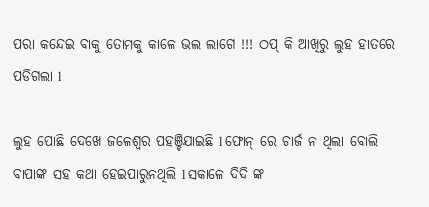ପରା କନ୍ଦେଇ ବାକୁ ତୋମକୁ କାଳେ ଭଲ ଲାଗେ !!! ଠପ୍ କି ଆଖିରୁ ଲୁହ ହାତରେ ପଡିଗଲା l

ଲୁହ ପୋଛି ଦେଖେ ଜଳେଶ୍ୱର ପହଞ୍ଚିଯାଇଛି l ଫୋନ୍ ରେ ଚାର୍ଜ ନ ଥିଲା ବୋଲି ବାପାଙ୍କ ସହ କଥା ହେଇପାରୁନଥିଲି l ସକାଳେ ଦିଦି ଙ୍କ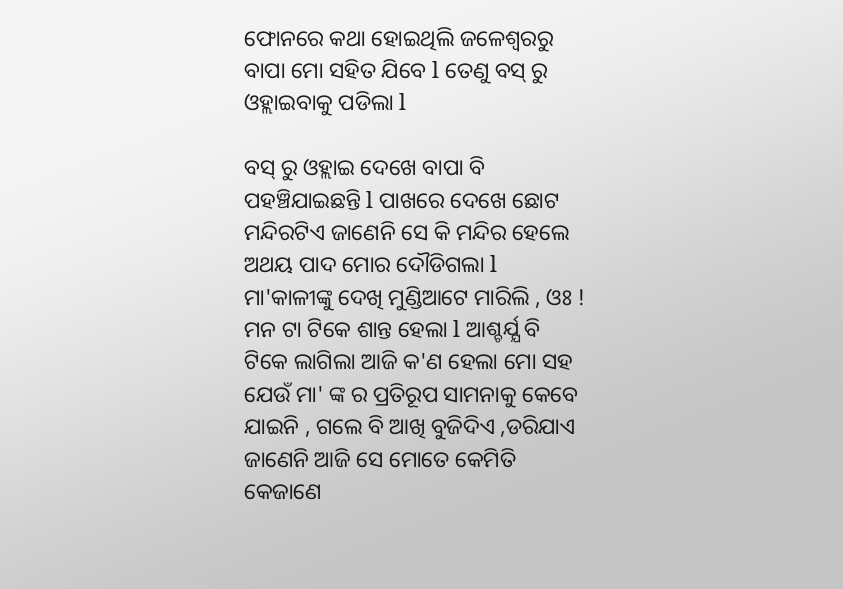ଫୋନରେ କଥା ହୋଇଥିଲି ଜଳେଶ୍ୱରରୁ ବାପା ମୋ ସହିତ ଯିବେ l ତେଣୁ ବସ୍ ରୁ ଓହ୍ଲାଇବାକୁ ପଡିଲା l

ବସ୍ ରୁ ଓହ୍ଲାଇ ଦେଖେ ବାପା ବି ପହଞ୍ଚିଯାଇଛନ୍ତି l ପାଖରେ ଦେଖେ ଛୋଟ ମନ୍ଦିରଟିଏ ଜାଣେନି ସେ କି ମନ୍ଦିର ହେଲେ ଅଥୟ ପାଦ ମୋର ଦୌଡିଗଲା l ମା'କାଳୀଙ୍କୁ ଦେଖି ମୁଣ୍ଡିଆଟେ ମାରିଲି , ଓଃ ! ମନ ଟା ଟିକେ ଶାନ୍ତ ହେଲା l ଆଶ୍ଚର୍ଯ୍ଯ ବି ଟିକେ ଲାଗିଲା ଆଜି କ'ଣ ହେଲା ମୋ ସହ ଯେଉଁ ମା' ଙ୍କ ର ପ୍ରତିରୂପ ସାମନାକୁ କେବେ ଯାଇନି , ଗଲେ ବି ଆଖି ବୁଜିଦିଏ ,ଡରିଯାଏ ଜାଣେନି ଆଜି ସେ ମୋତେ କେମିତି କେଜାଣେ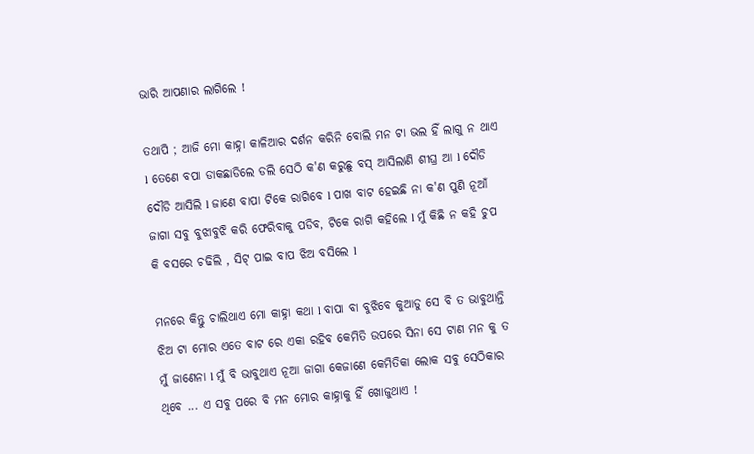ଭାରି ଆପଣାର ଲାଗିଲେ !

ତଥାପି ; ଆଜି ମୋ କାହ୍ନା କାଳିଆର ଦର୍ଶନ କରିନି ବୋଲି ମନ ଟା ଭଲ ହିଁ ଲାଗୁ ନ ଥାଏ l ତେଣେ ବପା ଡାକଛାଡିଲେ ଡଲି ସେଠି କ'ଣ କରୁଛୁ ବସ୍ ଆସିଲାଣି ଶୀଘ୍ର ଆ l ଦୌଡି ଦୌଡି ଆସିଲି l ଜାଣେ ବାପା ଟିକେ ରାଗିବେ l ପାଖ ବାଟ ହେଇଛି ନା କ'ଣ ପୁଣି ନୂଆଁ ଜାଗା ସବୁ ବୁଝାବୁଝି କରି ଫେରିବାକୁ ପଡିବ, ଟିକେ ରାଗି କହିଲେ l ମୁଁ କିଛି ନ କହି ଚୁପ କି ବସରେ ଚଢିଲି , ସିଟ୍ ପାଇ ବାପ ଝିଅ ବସିଲେ l

ମନରେ କିନ୍ତୁ ଚାଲିଥାଏ ମୋ କାହ୍ନା କଥା l ବାପା ବା ବୁଝିବେ କୁଆଡୁ ସେ ବି ତ ଭାବୁଥାନ୍ତି ଝିଅ ଟା ମୋର ଏତେ ବାଟ ରେ ଏକା ରହିବ କେମିତି ଉପରେ ସିନା ସେ ଟାଣ ମନ କୁ ତ ମୁଁ ଜାଣେନା l ମୁଁ ବି ଭାବୁଥାଏ ନୂଆ ଜାଗା କେଜାଣେ କେମିତିକା ଲୋକ ସବୁ ସେଠିକାର ଥିବେ ... ଏ ସବୁ ପରେ ବି ମନ ମୋର କାହ୍ନାକୁ ହିଁ ଖୋଜୁଥାଏ !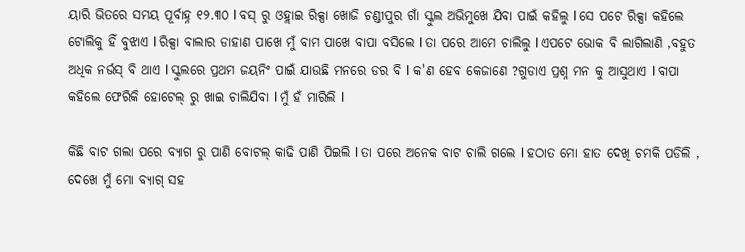ୟାରି ଭିତରେ ସମୟ ପୂର୍ବାହ୍ନ ୧୨.୩୦ l ବସ୍ ରୁ ଓହ୍ଲାଇ ରିକ୍ସା ଖୋଜି ଚଣ୍ଡୀପୁର ଗାଁ ସ୍କୁଲ ଅଭିମୁଖେ ଯିବା ପାଇଁ କହିଲୁ l ସେ ପଟେ ରିକ୍ସା କହିଲେ ଟୋଲିକୁ ହିଁ ବୁଝାଏ l ରିକ୍ସା ବାଲାର ଡାହାଣ ପାଖେ ମୁଁ ବାମ ପାଖେ ବାପା ବସିଲେ l ତା ପରେ ଆମେ ଚାଲିଲୁ l ଏପଟେ ଭୋକ ବି ଲାଗିଲାଣି ,ବହୁତ ଅଧିକ ନର୍ଭସ୍ ବି ଥାଏ l ସ୍କୁଲରେ ପ୍ରଥମ ଜୟନିଂ ପାଇଁ ଯାଉଛି ମନରେ ଡର ବି l କ'ଣ ହେବ କେଜାଣେ ?ଗୁଡାଏ ପ୍ରଶ୍ନ ମନ କୁ ଆସୁଥାଏ l ବାପା କହିଲେ ଫେରିକି ହୋଟେଲ୍ ରୁ ଖାଇ ଚାଲିଯିବା l ମୁଁ ହଁ ମାରିଲି l

କିଛି ବାଟ ଗଲା ପରେ ବ୍ଯାଗ ରୁ ପାଣି ବୋଟଲ୍ କାଢି ପାଣି ପିଇଲି l ତା ପରେ ଅନେକ ବାଟ ଚାଲି ଗଲେ l ହଠାତ ମୋ ହାତ ଦେଖି ଚମକି ପଡିଲି , ଦେଖେ ମୁଁ ମୋ ବ୍ଯାଗ୍ ସହ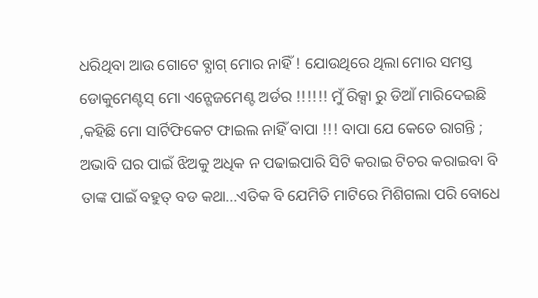ଧରିଥିବା ଆଉ ଗୋଟେ ବ୍ଯାଗ୍ ମୋର ନାହିଁ ! ଯୋଉଥିରେ ଥିଲା ମୋର ସମସ୍ତ ଡୋକୁମେଣ୍ଟସ୍ ମୋ ଏନ୍ଗେଜମେଣ୍ଟ ଅର୍ଡର !!!!!! ମୁଁ ରିକ୍ସା ରୁ ଡିଆଁ ମାରିଦେଇଛି ,କହିଛି ମୋ ସାର୍ଟିଫିକେଟ ଫାଇଲ ନାହିଁ ବାପା !!! ବାପା ଯେ କେତେ ରାଗନ୍ତି ; ଅଭାବି ଘର ପାଇଁ ଝିଅକୁ ଅଧିକ ନ ପଢାଇପାରି ସିଟି କରାଇ ଟିଚର କରାଇବା ବି ତାଙ୍କ ପାଇଁ ବହୁତ୍ ବଡ କଥା...ଏତିକ ବି ଯେମିତି ମାଟିରେ ମିଶିଗଲା ପରି ବୋଧେ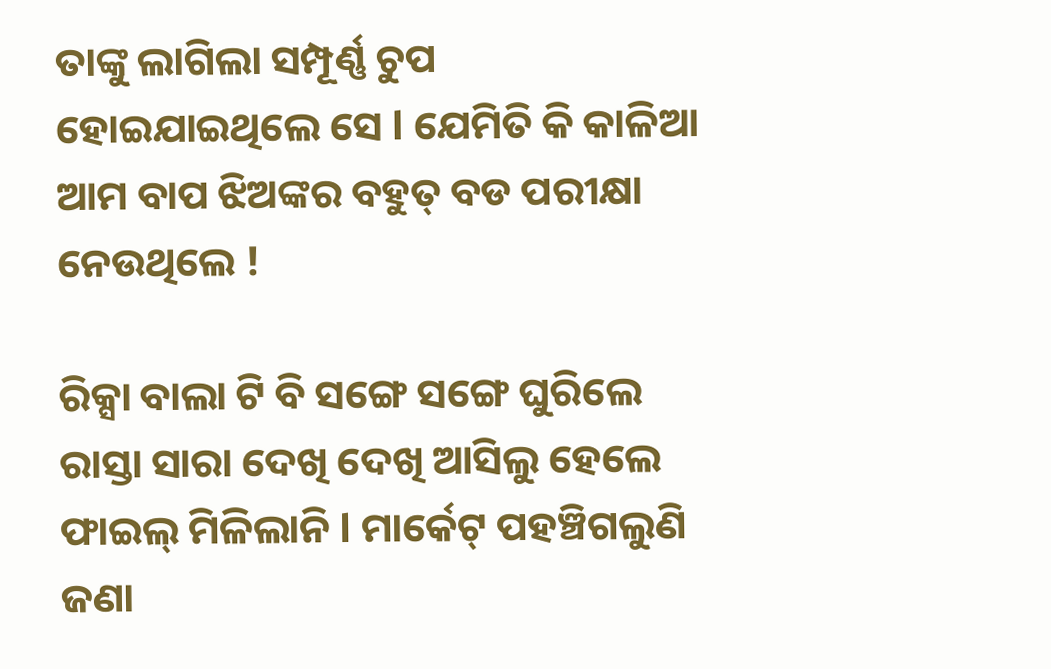ତାଙ୍କୁ ଲାଗିଲା ସମ୍ପୂର୍ଣ୍ଣ ଚୁପ ହୋଇଯାଇଥିଲେ ସେ l ଯେମିତି କି କାଳିଆ ଆମ ବାପ ଝିଅଙ୍କର ବହୁତ୍ ବଡ ପରୀକ୍ଷା ନେଉଥିଲେ !

ରିକ୍ସା ବାଲା ଟି ବି ସଙ୍ଗେ ସଙ୍ଗେ ଘୁରିଲେ ରାସ୍ତା ସାରା ଦେଖି ଦେଖି ଆସିଲୁ ହେଲେ ଫାଇଲ୍ ମିଳିଲାନି l ମାର୍କେଟ୍ ପହଞ୍ଚିଗଲୁଣି ଜଣା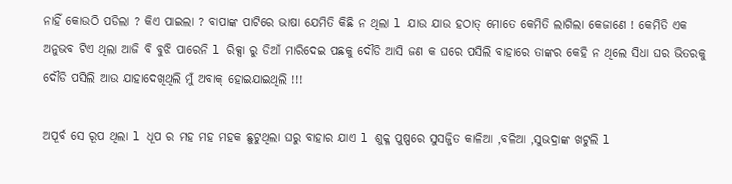ନାହିଁ କୋଉଠି ପଡିଲା ? କିଏ ପାଇଲା ? ବାପାଙ୍କ ପାଟିରେ ଭାଷା ଯେମିତି କିଛି ନ ଥିଲା l ଯାଉ ଯାଉ ହଠାତ୍ ମୋତେ କେମିତି ଲାଗିଲା କେଜାଣେ ! କେମିତି ଏକ ଅନୁଭବ ଟିଏ ଥିଲା ଆଜି ବି ବୁଝି ପାରେନି l ରିକ୍ସା ରୁ ଡିଆଁ ମାରିଦେଇ ପଛକୁ ଦୌଡି ଆସି ଜଣ କ ଘରେ ପସିଲି ବାହାରେ ତାଙ୍କର କେହି ନ ଥିଲେ ସିଧା ଘର ଭିତରକୁ ଦୌଡି ପସିଲି ଆଉ ଯାହାଦେଖିଥିଲି ମୁଁ ଅବାକ୍ ହୋଇଯାଇଥିଲି !!!

ଅପୂର୍ବ ସେ ରୂପ ଥିଲା l ଧୂପ ର ମହ ମହ ମହକ ଛୁଟୁଥିଲା ଘରୁ ବାହାର ଯାଏ l ଶୁକ୍ଳ ପୁଷ୍ପରେ ସୁସଜ୍ଜିତ କାଳିଆ ,ବଳିଆ ,ସୁଭଦ୍ରାଙ୍କ ଖଟୁଲି l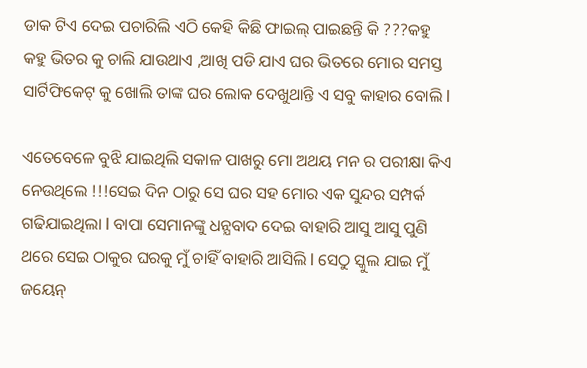ଡାକ ଟିଏ ଦେଇ ପଚାରିଲି ଏଠି କେହି କିଛି ଫାଇଲ୍ ପାଇଛନ୍ତି କି ???କହୁ କହୁ ଭିତର କୁ ଚାଲି ଯାଉଥାଏ ,ଆଖି ପଡି ଯାଏ ଘର ଭିତରେ ମୋର ସମସ୍ତ ସାର୍ଟିଫିକେଟ୍ କୁ ଖୋଲି ତାଙ୍କ ଘର ଲୋକ ଦେଖୁଥାନ୍ତି ଏ ସବୁ କାହାର ବୋଲି l

ଏତେବେଳେ ବୁଝି ଯାଇଥିଲି ସକାଳ ପାଖରୁ ମୋ ଅଥୟ ମନ ର ପରୀକ୍ଷା କିଏ ନେଉଥିଲେ !!!ସେଇ ଦିନ ଠାରୁ ସେ ଘର ସହ ମୋର ଏକ ସୁନ୍ଦର ସମ୍ପର୍କ ଗଢିଯାଇଥିଲା l ବାପା ସେମାନଙ୍କୁ ଧନ୍ଯବାଦ ଦେଇ ବାହାରି ଆସୁ ଆସୁ ପୁଣି ଥରେ ସେଇ ଠାକୁର ଘରକୁ ମୁଁ ଚାହିଁ ବାହାରି ଆସିଲି l ସେଠୁ ସ୍କୁଲ ଯାଇ ମୁଁ ଜୟେନ୍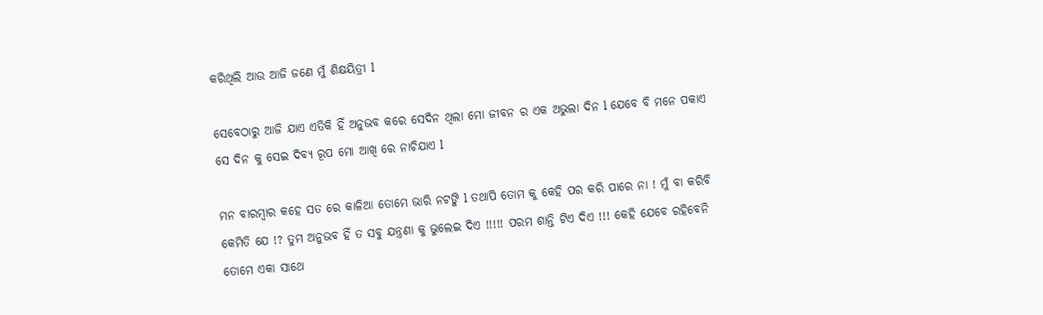କରିଥିଲି ଆଉ ଆଜି ଜଣେ ମୁଁ ଶିକ୍ଷୟିତ୍ରୀ l

ସେବେଠାରୁ ଆଜି ଯାଏ ଏତିକି ହିଁ ଅନୁଭବ କରେ ସେଦିନ ଥିଲା ମୋ ଜୀବନ ର ଏକ ଅଭୁଲା ଦିନ l ଯେବେ ବି ମନେ ପକାଏ ସେ ଦିନ କୁ ସେଇ ଦିବ୍ଯ ରୂପ ମୋ ଆଖି ରେ ନାଚିଯାଏ l

ମନ ବାରମ୍ବାର କହେ ସତ ରେ କାଳିଆ ତୋମେ ଭାରି ନଟଙ୍କି l ତଥାପି ତୋମ କୁ କେହି ପର କରି ପାରେ ନା ! ମୁଁ ବା କରିବି କେମିତି ଯେ !? ତୁମ ଅନୁଭବ ହିଁ ତ ସବୁ ଯନ୍ତ୍ରଣା କୁ ଭୁଲେଇ ଦିଏ !!!!! ପରମ ଶାନ୍ତି ଟିଏ ଦିଏ !!! କେହି ଯେବେ ରହିବେନି ତୋମେ ଏକା ସାଥେ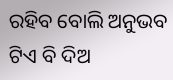ରହିବ ବୋଲି ଅନୁଭବ ଟିଏ ବି ଦିଅ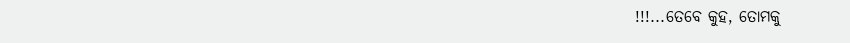!!!...ତେବେ କୁହ, ତୋମକୁ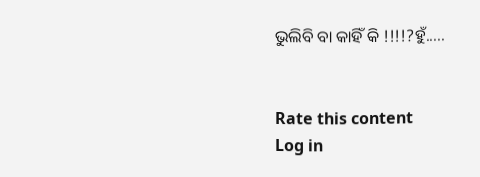ଭୁଲିବି ବା କାହିଁ କି !!!!?ହୁଁ.....


Rate this content
Log in